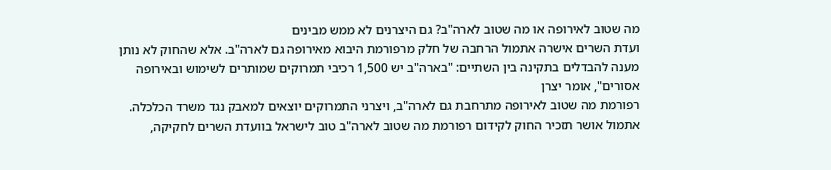מה שטוב לאירופה או מה שטוב לארה"ב? גם היצרנים לא ממש מבינים
ועדת השרים אישרה אתמול הרחבה של חלק מרפורמת היבוא מאירופה גם לארה"ב. אלא שהחוק לא נותן מענה להבדלים בתקינה בין השתיים: "בארה"ב יש 1,500 רכיבי תמרוקים שמותרים לשימוש ובאירופה אסורים", אומר יצרן
רפורמת מה שטוב לאירופה מתרחבת גם לארה"ב, ויצרני התמרוקים יוצאים למאבק נגד משרד הכלכלה. אתמול אושר תזכיר החוק לקידום רפורמת מה שטוב לארה"ב טוב לישראל בוועדת השרים לחקיקה,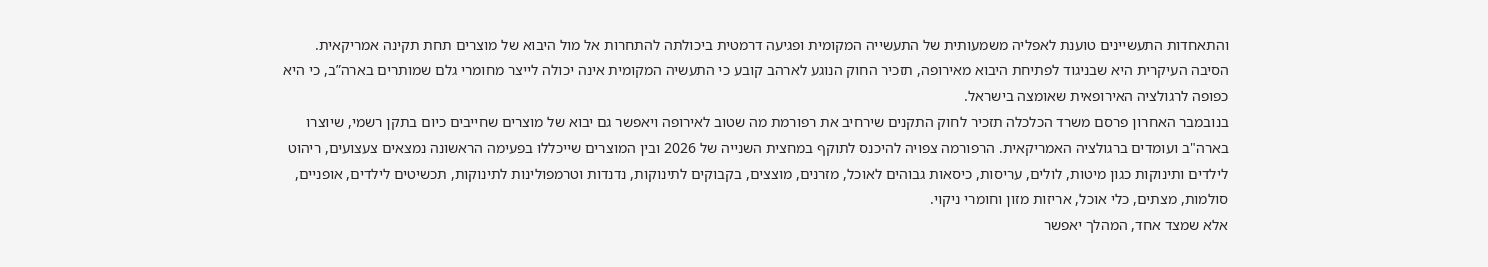והתאחדות התעשיינים טוענת לאפליה משמעותית של התעשייה המקומית ופגיעה דרמטית ביכולתה להתחרות אל מול היבוא של מוצרים תחת תקינה אמריקאית. הסיבה העיקרית היא שבניגוד לפתיחת היבוא מאירופה, תזכיר החוק הנוגע לארהב קובע כי התעשיה המקומית אינה יכולה לייצר מחומרי גלם שמותרים בארה”ב, כי היא כפופה לרגולציה האירופאית שאומצה בישראל.
בנובמבר האחרון פרסם משרד הכלכלה תזכיר לחוק התקנים שירחיב את רפורמת מה שטוב לאירופה ויאפשר גם יבוא של מוצרים שחייבים כיום בתקן רשמי, שיוצרו בארה"ב ועומדים ברגולציה האמריקאית. הרפורמה צפויה להיכנס לתוקף במחצית השנייה של 2026 ובין המוצרים שייכללו בפעימה הראשונה נמצאים צעצועים, ריהוט לילדים ותינוקות כגון מיטות, לולים, עריסות, כיסאות גבוהים לאוכל, מזרנים, מוצצים, בקבוקים לתינוקות, נדנדות וטרמפולינות לתינוקות, תכשיטים לילדים, אופניים, סולמות, מצתים, כלי אוכל, אריזות מזון וחומרי ניקוי.
אלא שמצד אחד, המהלך יאפשר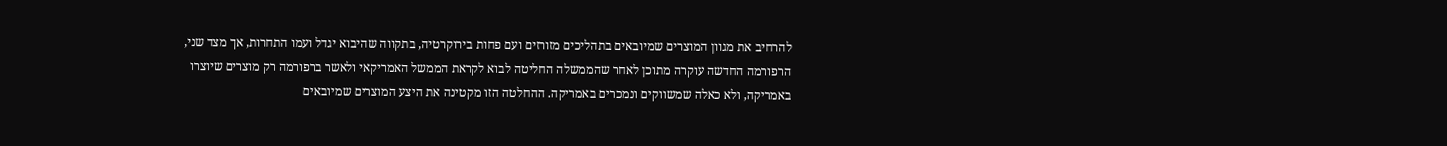להרחיב את מגוון המוצרים שמיובאים בתהליכים מזורזים ועם פחות בירוקרטיה, בתקווה שהיבוא יגדל ועמו התחרות, אך מצד שני, הרפורמה החדשה עוקרה מתוכן לאחר שהממשלה החליטה לבוא לקראת הממשל האמריקאי ולאשר ברפורמה רק מוצרים שיוצרו באמריקה, ולא כאלה שמשווקים ונמכרים באמריקה. ההחלטה הזו מקטינה את היצע המוצרים שמיובאים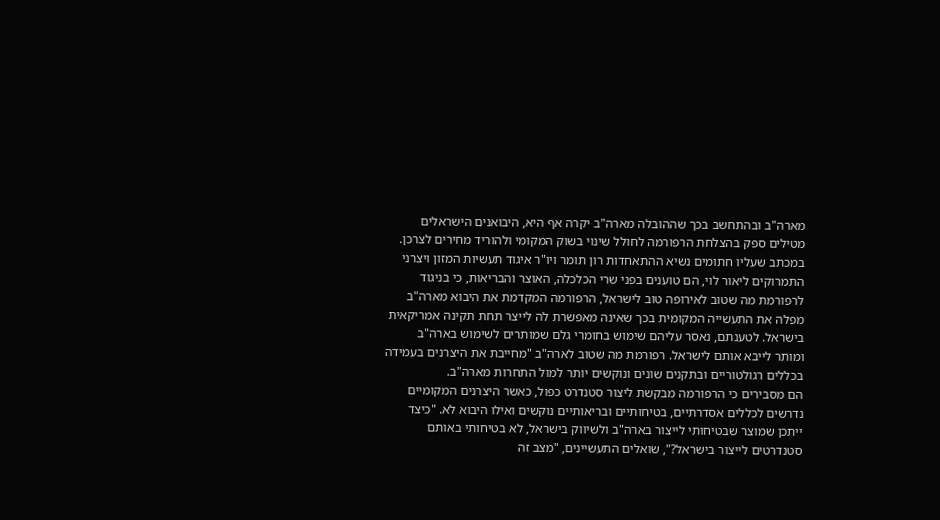מארה"ב ובהתחשב בכך שההובלה מארה"ב יקרה אף היא, היבואנים הישראלים מטילים ספק בהצלחת הרפורמה לחולל שינוי בשוק המקומי ולהוריד מחירים לצרכן.
במכתב שעליו חתומים נשיא ההתאחדות רון תומר ויו"ר איגוד תעשיות המזון ויצרני התמרוקים ליאור לוי, הם טוענים בפני שרי הכלכלה, האוצר והבריאות, כי בניגוד לרפורמת מה שטוב לאירופה טוב לישראל, הרפורמה המקדמת את היבוא מארה"ב מפלה את התעשייה המקומית בכך שאינה מאפשרת לה לייצר תחת תקינה אמריקאית בישראל. לטענתם, נאסר עליהם שימוש בחומרי גלם שמותרים לשימוש בארה"ב ומותר לייבא אותם לישראל. רפורמת מה שטוב לארה"ב "מחייבת את היצרנים בעמידה בכללים רגולטוריים ובתקנים שונים ונוקשים יותר למול התחרות מארה"ב.
הם מסבירים כי הרפורמה מבקשת ליצור סטנדרט כפול, כאשר היצרנים המקומיים נדרשים לכללים אסדרתיים, בטיחותיים ובריאותיים נוקשים ואילו היבוא לא. "כיצד ייתכן שמוצר שבטיחותי לייצור בארה"ב ולשיווק בישראל, לא בטיחותי באותם סטנדרטים לייצור בישראל?", שואלים התעשיינים, "מצב זה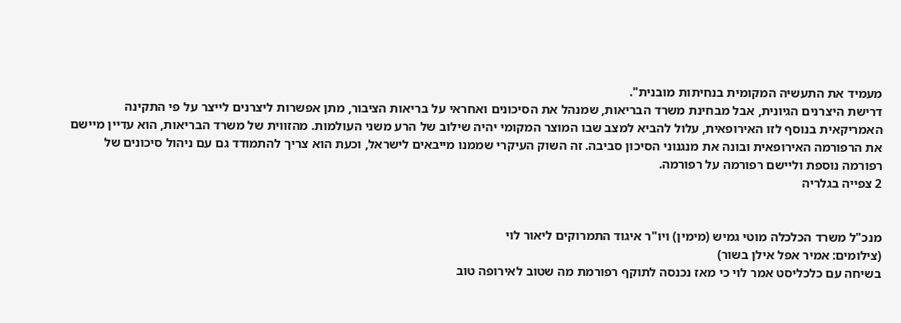מעמיד את התעשיה המקומית בנחיתות מובנית".
דרישת היצרנים הגיונית, אבל מבחינת משרד הבריאות, שמנהל את הסיכונים ואחראי על בריאות הציבור, מתן אפשרות ליצרנים לייצר על פי התקינה האמריקאית בנוסף לזו האירופאית, עלול להביא למצב שבו המוצר המקומי יהיה שילוב של הרע משני העולמות. מהזווית של משרד הבריאות, הוא עדיין מיישם את הרפורמה האירופאית ובונה את מנגנוני הסיכון סביבה. זה השוק העיקרי שממנו מייבאים לישראל, וכעת הוא צריך להתמודד גם עם ניהול סיכונים של רפורמה נוספת וליישם רפורמה על רפורמה.
2 צפייה בגלריה


מנכ"ל משרד הכלכלה מוטי גמיש (מימין) ויו"ר איגוד התמרוקים ליאור לוי
(צילומים: אמיר אפל אילן בשור)
בשיחה עם כלכליסט אמר לוי כי מאז נכנסה לתוקף רפורמת מה שטוב לאירופה טוב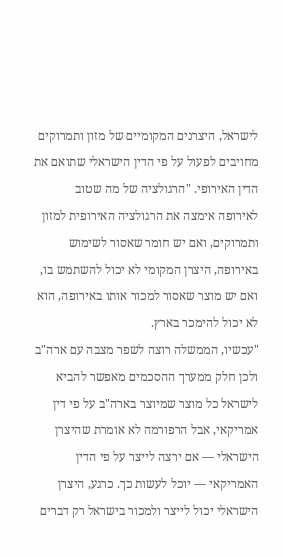לישראל, היצרנים המקומיים של מזון ותמרוקים מחויבים לפעול על פי הדין הישראלי שתואם את הדין האירופי. "הרגולציה של מה שטוב לאירופה אימצה את הרגולציה האירופית למזון ותמרוקים, ואם יש חומר שאסור לשימוש באירופה, היצרן המקומי לא יכול להשתמש בו, ואם יש מוצר שאסור למכור אותו באירופה, הוא לא יכול להימכר בארץ.
"עכשיו, הממשלה רוצה לשפר מצבה עם ארה"ב ולכן חלק ממערך ההסכמים מאפשר להביא לישראל כל מוצר שמיוצר בארה"ב על פי דין אמריקאי, אבל הרפורמה לא אומרת שהיצרן הישראלי — אם ירצה לייצר על פי הדין האמריקאי — יוכל לעשות כך. כרגע, היצרן הישראלי יכול לייצר ולמכור בישראל רק דברים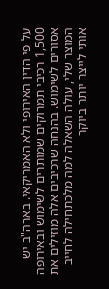על פי הדין האירופי ולא האמריקאי. בארה"ב יש 1,500 רכיבי תמרוקים שמותרים לשימוש ובאירופה אסורים לשימוש. בהנחה שרכיבים אלה מוזילים את המוצר שלי, עולה השאלה למה מלכתחילה לחייב אותי לייצר יותר ביוקר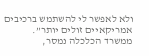ולא לאפשר לי להשתמש ברכיבים אמריקאיים זולים יותר”.
ממשרד הכלכלה נמסר,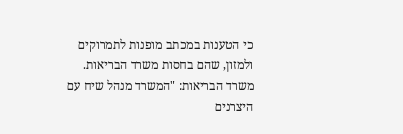כי הטענות במכתב מופנות לתמרוקים ולמזון, שהם בחסות משרד הבריאות. משרד הבריאות: "המשרד מנהל שיח עם היצרנים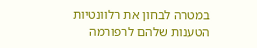במטרה לבחון את רלוונטיות הטענות שלהם לרפורמה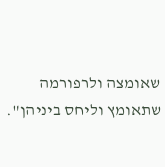שאומצה ולרפורמה שתאומץ וליחס ביניהן".